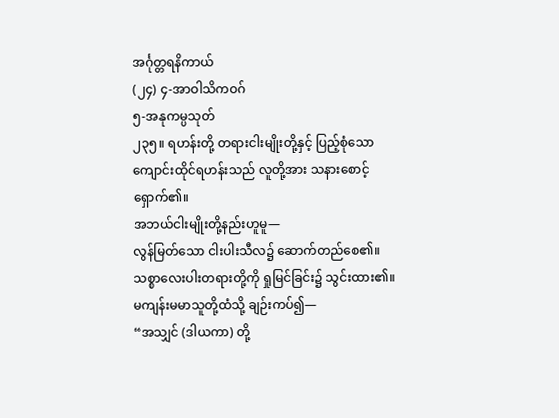အင်္ဂုတ္တရနိကာယ်
(၂၄) ၄-အာဝါသိကဝဂ်
၅-အနုကမ္ပသုတ်
၂၃၅။ ရဟန်းတို့ တရားငါးမျိုးတို့နှင့် ပြည့်စုံသော ကျောင်းထိုင်ရဟန်းသည် လူတို့အား သနားစောင့်ရှောက်၏။
အဘယ်ငါးမျိုးတို့နည်းဟူမူ—
လွန်မြတ်သော ငါးပါးသီလ၌ ဆောက်တည်စေ၏။
သစ္စာလေးပါးတရားတို့ကို ရှုမြင်ခြင်း၌ သွင်းထား၏။
မကျန်းမမာသူတို့ထံသို့ ချဉ်းကပ်၍—
“အသျှင် (ဒါယကာ) တို့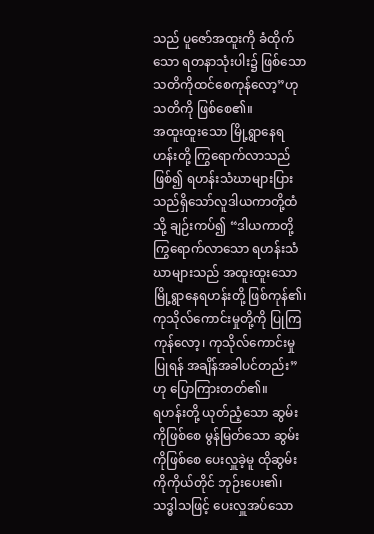သည် ပူဇော်အထူးကို ခံထိုက်သော ရတနာသုံးပါး၌ ဖြစ်သော သတိကိုထင်စေကုန်လော့”ဟု သတိကို ဖြစ်စေ၏။
အထူးထူးသော မြို့ရွာနေရဟန်းတို့ ကြွရောက်လာသည်ဖြစ်၍ ရဟန်းသံဃာများပြားသည်ရှိသော်လူဒါယကာတို့ထံသို့ ချဉ်းကပ်၍ “ဒါယကာတို့ ကြွရောက်လာသော ရဟန်းသံဃာများသည် အထူးထူးသော မြို့ရွာနေရဟန်းတို့ ဖြစ်ကုန်၏၊ ကုသိုလ်ကောင်းမှုတို့ကို ပြုကြကုန်လော့၊ ကုသိုလ်ကောင်းမှုပြုရန် အချိန်အခါပင်တည်း”ဟု ပြောကြားတတ်၏။
ရဟန်းတို့ ယုတ်ညံ့သော ဆွမ်းကိုဖြစ်စေ မွန်မြတ်သော ဆွမ်းကိုဖြစ်စေ ပေးလှူခဲ့မူ ထိုဆွမ်းကိုကိုယ်တိုင် ဘုဉ်းပေး၏၊ သဒ္ဓါသဖြင့် ပေးလှူအပ်သော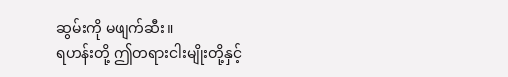ဆွမ်းကို မဖျက်ဆီး။
ရဟန်းတို့ ဤတရားငါးမျိုးတို့နှင့်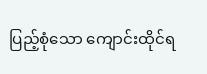ပြည့်စုံသော ကျောင်းထိုင်ရ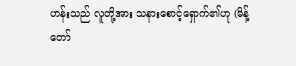ဟန်းသည် လူတို့အား သနားစောင့်ရှောက်၏ဟု (မိန့်တော်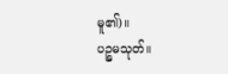မူ၏)။
ပဉ္စမသုတ်။